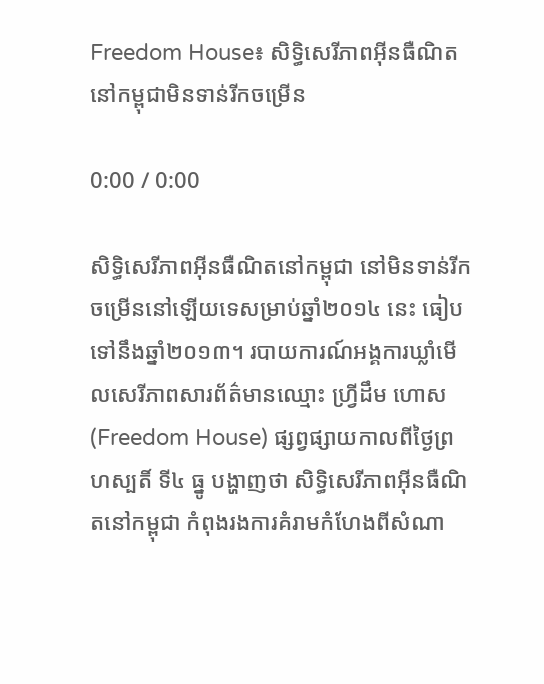Freedom House៖ សិទ្ធិសេរីភាពអ៊ីនធឺណិតនៅកម្ពុជាមិនទាន់រីកចម្រើន

0:00 / 0:00

សិទ្ធិសេរីភាពអ៊ីនធឺណិតនៅកម្ពុជា នៅមិនទាន់រីកចម្រើននៅឡើយទេសម្រាប់ឆ្នាំ២០១៤ នេះ ធៀបទៅនឹងឆ្នាំ២០១៣។ របាយការណ៍អង្គការឃ្លាំមើលសេរីភាពសារព័ត៌មានឈ្មោះ ហ្វ្រីដឹម ហោស (Freedom House) ផ្សព្វផ្សាយកាលពីថ្ងៃព្រហស្បតិ៍ ទី៤ ធ្នូ បង្ហាញថា សិទ្ធិសេរីភាពអ៊ីនធឺណិតនៅកម្ពុជា កំពុងរងការគំរាមកំហែងពីសំណា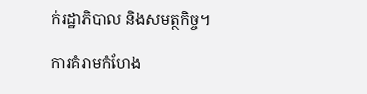ក់រដ្ឋាភិបាល និងសមត្ថកិច្ច។

ការគំរាមកំហែង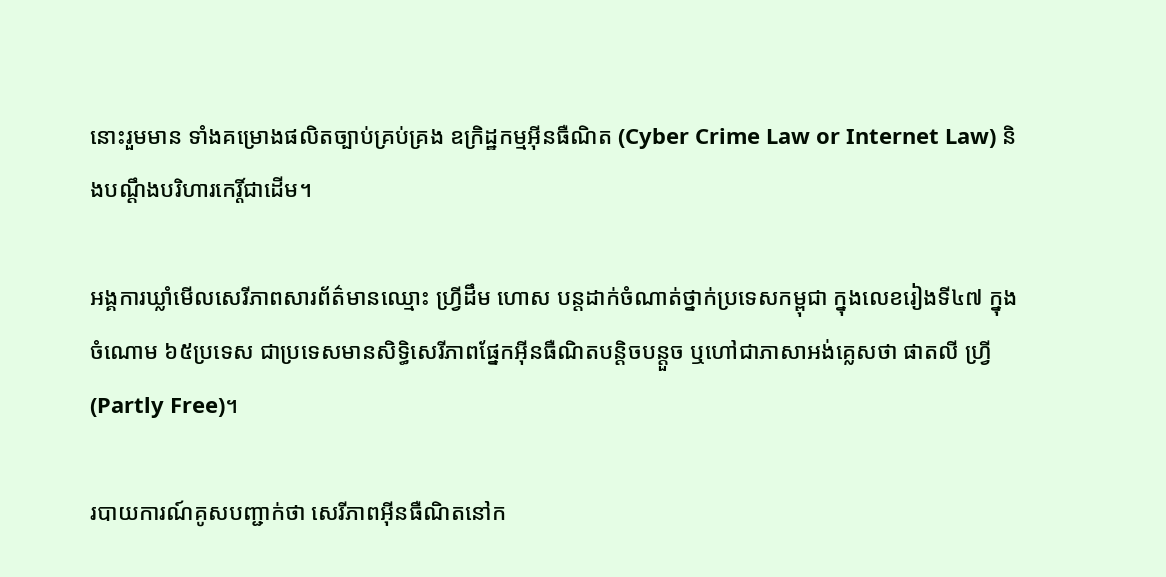នោះរួមមាន ទាំងគម្រោងផលិតច្បាប់គ្រប់គ្រង ឧក្រិដ្ឋកម្មអ៊ីនធឺណិត (Cyber Crime Law or Internet Law) និងបណ្ដឹងបរិហារកេរ្តិ៍ជាដើម។

អង្គការឃ្លាំមើលសេរីភាពសារព័ត៌មានឈ្មោះ ហ្វ្រីដឹម ហោស បន្តដាក់ចំណាត់ថ្នាក់ប្រទេសកម្ពុជា ក្នុងលេខរៀងទី៤៧ ក្នុងចំណោម ៦៥ប្រទេស ជាប្រទេសមានសិទ្ធិសេរីភាពផ្នែកអ៊ីនធឺណិតបន្តិចបន្តួច ឬហៅជាភាសាអង់គ្លេសថា ផាតលី ហ្វ្រី (Partly Free)។

របាយការណ៍គូសបញ្ជាក់ថា សេរីភាពអ៊ីនធឺណិតនៅក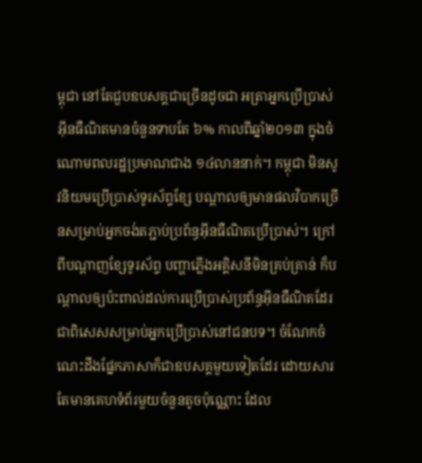ម្ពុជា នៅតែជួបឧបសគ្គជាច្រើនដូចជា អត្រាអ្នកប្រើប្រាស់អ៊ីនធឺណិតមានចំនួនទាបតែ ៦% កាលពីឆ្នាំ២០១៣ ក្នុងចំណោមពលរដ្ឋប្រមាណជាង ១៤លាននាក់។ កម្ពុជា មិនសូវនិយមប្រើប្រាស់ទូរស័ព្ទខ្សែ បណ្ដាលឲ្យមានផលវិបាកច្រើនសម្រាប់អ្នកចង់តភ្ជាប់ប្រព័ន្ធអ៊ីនធឺណិតប្រើប្រាស់។ ក្រៅពីបណ្ដាញខ្សែទូរស័ព្ទ បញ្ហាភ្លើងអគ្គិសនីមិនគ្រប់គ្រាន់ ក៏បណ្ដាលឲ្យប៉ះពាល់ដល់ការប្រើប្រាស់ប្រព័ន្ធអ៊ីនធឺណិតដែរ ជាពិសេសសម្រាប់អ្នកប្រើប្រាស់នៅជនបទ។ ចំណែកចំណេះដឹងផ្នែកភាសាក៏ជាឧបសគ្គមួយទៀតដែរ ដោយសារតែមានគេហទំព័រមួយចំនួនតូចប៉ុណ្ណោះ ដែល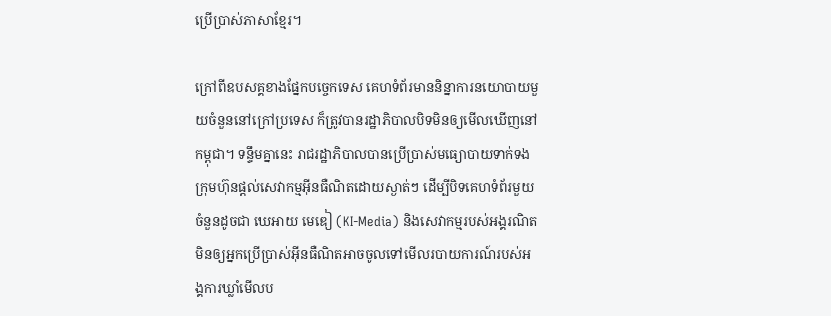ប្រើប្រាស់ភាសាខ្មែរ។

ក្រៅពីឧបសគ្គខាងផ្នែកបច្ចេកទេស គេហទំព័រមាននិន្នាការនយោបាយមួយចំនួននៅក្រៅប្រទេស ក៏ត្រូវបានរដ្ឋាភិបាលបិទមិនឲ្យមើលឃើញនៅកម្ពុជា។ ទន្ទឹមគ្នានេះ រាជរដ្ឋាភិបាលបានប្រើប្រាស់មធ្យោបាយទាក់ទងក្រុមហ៊ុនផ្តល់សេវាកម្មអ៊ីនធឺណិតដោយស្ងាត់ៗ ដើម្បីបិទគេហទំព័រមួយចំនួនដូចជា ឃេអាយ មេឌៀ (KI-Media) និងសេវាកម្មរបស់អង្គរណិត មិនឲ្យអ្នកប្រើប្រាស់អ៊ីនធឺណិតអាចចូលទៅមើលរបាយការណ៍របស់អង្គការឃ្លាំមើលប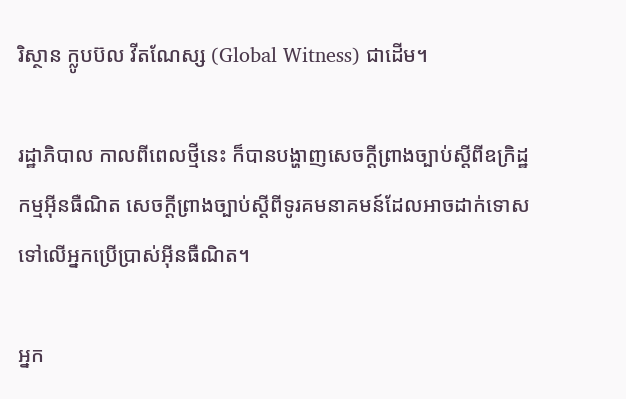រិស្ថាន ក្លូបប៊ល វីតណែស្ស (Global Witness) ជាដើម។

រដ្ឋាភិបាល កាលពីពេលថ្មីនេះ ក៏បានបង្ហាញសេចក្តីព្រាងច្បាប់ស្ដីពីឧក្រិដ្ឋកម្មអ៊ីនធឺណិត សេចក្តីព្រាងច្បាប់ស្ដីពីទូរគមនាគមន៍ដែលអាចដាក់ទោសទៅលើអ្នកប្រើប្រាស់អ៊ីនធឺណិត។

អ្នក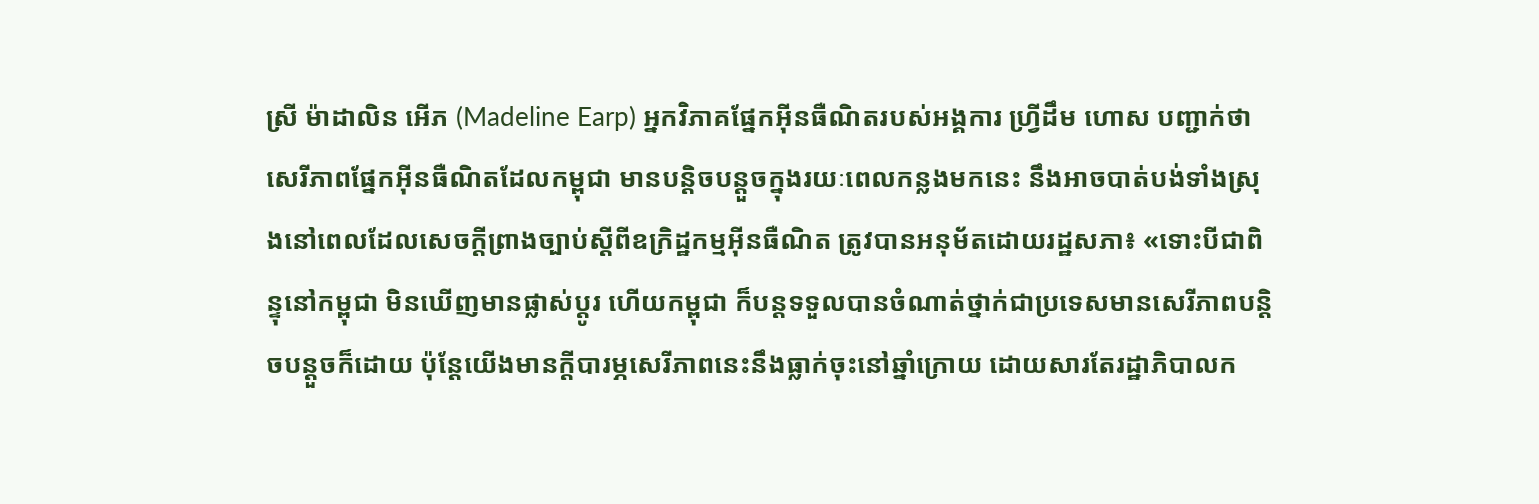ស្រី ម៉ាដាលិន អើភ (Madeline Earp) អ្នកវិភាគផ្នែកអ៊ីនធឺណិតរបស់អង្គការ ហ្វ្រីដឹម ហោស បញ្ជាក់ថា សេរីភាពផ្នែកអ៊ីនធឺណិតដែលកម្ពុជា មានបន្តិចបន្តួចក្នុងរយៈពេលកន្លងមកនេះ នឹងអាចបាត់បង់ទាំងស្រុងនៅពេលដែលសេចក្តីព្រាងច្បាប់ស្ដីពីឧក្រិដ្ឋកម្មអ៊ីនធឺណិត ត្រូវបានអនុម័តដោយរដ្ឋសភា៖ «ទោះបីជាពិន្ទុនៅកម្ពុជា មិនឃើញមានផ្លាស់ប្ដូរ ហើយកម្ពុជា ក៏បន្តទទួលបានចំណាត់ថ្នាក់ជាប្រទេសមានសេរីភាពបន្តិចបន្តួចក៏ដោយ ប៉ុន្តែយើងមានក្តីបារម្ភសេរីភាពនេះនឹងធ្លាក់ចុះនៅឆ្នាំក្រោយ ដោយសារតែរដ្ឋាភិបាលក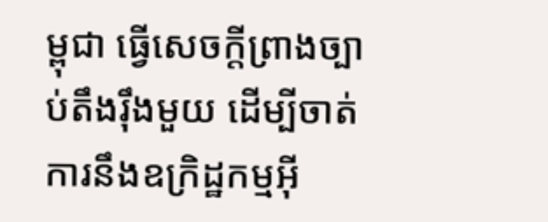ម្ពុជា ធ្វើសេចក្តីព្រាងច្បាប់តឹងរ៉ឹងមួយ ដើម្បីចាត់ការនឹងឧក្រិដ្ឋកម្មអ៊ី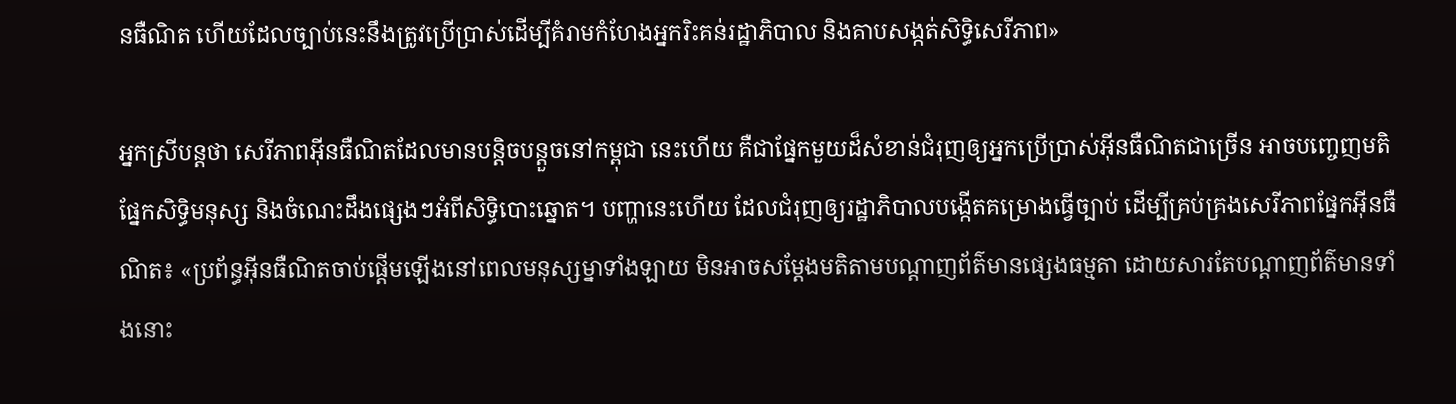នធឺណិត ហើយដែលច្បាប់នេះនឹងត្រូវប្រើប្រាស់ដើម្បីគំរាមកំហែងអ្នករិះគន់រដ្ឋាភិបាល និងគាបសង្កត់សិទ្ធិសេរីភាព»

អ្នកស្រីបន្តថា សេរីភាពអ៊ីនធឺណិតដែលមានបន្តិចបន្តួចនៅកម្ពុជា នេះហើយ គឺជាផ្នែកមួយដ៏សំខាន់ជំរុញឲ្យអ្នកប្រើប្រាស់អ៊ីនធឺណិតជាច្រើន អាចបញ្ចេញមតិផ្នែកសិទ្ធិមនុស្ស និងចំណេះដឹងផ្សេងៗអំពីសិទ្ធិបោះឆ្នោត។ បញ្ហានេះហើយ ដែលជំរុញឲ្យរដ្ឋាភិបាលបង្កើតគម្រោងធ្វើច្បាប់ ដើម្បីគ្រប់គ្រងសេរីភាពផ្នែកអ៊ីនធឺណិត៖ «ប្រព័ន្ធអ៊ីនធឺណិតចាប់ផ្ដើមឡើងនៅពេលមនុស្សម្នាទាំងឡាយ មិនអាចសម្ដែងមតិតាមបណ្ដាញព័ត៌មានផ្សេងធម្មតា ដោយសារតែបណ្ដាញព័ត៌មានទាំងនោះ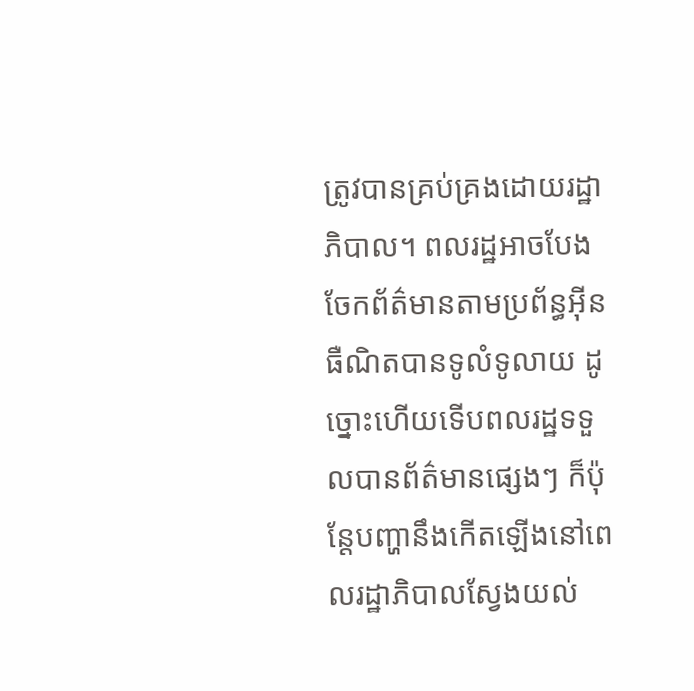ត្រូវបានគ្រប់គ្រងដោយរដ្ឋាភិបាល។ ពលរដ្ឋអាចបែងចែកព័ត៌មានតាមប្រព័ន្ធអ៊ីនធឺណិតបានទូលំទូលាយ ដូច្នោះហើយទើបពលរដ្ឋទទួលបានព័ត៌មានផ្សេងៗ ក៏ប៉ុន្តែបញ្ហានឹងកើតឡើងនៅពេលរដ្ឋាភិបាលស្វែងយល់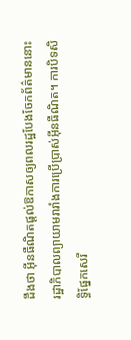ដឹងថា អ៊ីនធឺណិតផ្តល់ឱកាសឲ្យពលរដ្ឋបែងចែកព័ត៌មាននោះ រដ្ឋាភិបាលព្យាយាមរារាំងការប្រើប្រាស់អ៊ីនធឺណិត។ ការបិទសិទ្ធិផ្នែកសេរី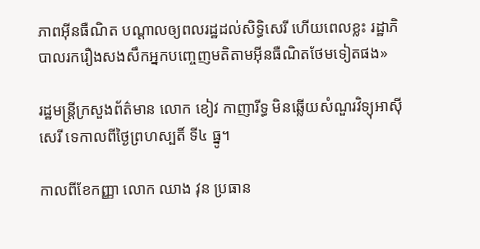ភាពអ៊ីនធឺណិត បណ្ដាលឲ្យពលរដ្ឋដល់សិទ្ធិសេរី ហើយពេលខ្លះ រដ្ឋាភិបាលរករឿងសងសឹកអ្នកបញ្ចេញមតិតាមអ៊ីនធឺណិតថែមទៀតផង»

រដ្ឋមន្ត្រីក្រសួងព័ត៌មាន លោក ខៀវ កាញារីទ្ធ មិនឆ្លើយសំណួរវិទ្យុអាស៊ីសេរី ទេកាលពីថ្ងៃព្រហស្បតិ៍ ទី៤ ធ្នូ។

កាលពីខែកញ្ញា លោក ឈាង វុន ប្រធាន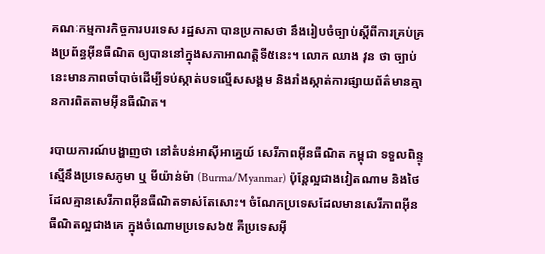គណៈកម្មការកិច្ចការបរទេស រដ្ឋសភា បានប្រកាសថា នឹងរៀបចំច្បាប់ស្ដីពីការគ្រប់គ្រងប្រព័ន្ធអ៊ីនធឺណិត ឲ្យបាននៅក្នុងសភាអាណត្តិទី៥នេះ។ លោក ឈាង វុន ថា ច្បាប់នេះមានភាពចាំបាច់ដើម្បីទប់ស្កាត់បទល្មើសសង្គម និងរាំងស្កាត់ការផ្សាយព័ត៌មានគ្មានការពិតតាមអ៊ីនធឺណិត។

របាយការណ៍បង្ហាញថា នៅតំបន់អាស៊ីអាគ្នេយ៍ សេរីភាពអ៊ីនធឺណិត កម្ពុជា ទទួលពិន្ទុស្មើនឹងប្រទេសភូមា ឬ មីយ៉ាន់ម៉ា (Burma/Myanmar) ប៉ុន្តែល្អជាងវៀតណាម និងថៃ ដែលគ្មានសេរីភាពអ៊ីនធឺណិតទាស់តែសោះ។ ចំណែកប្រទេសដែលមានសេរីភាពអ៊ីនធឺណិតល្អជាងគេ ក្នុងចំណោមប្រទេស៦៥ គឺប្រទេសអ៊ី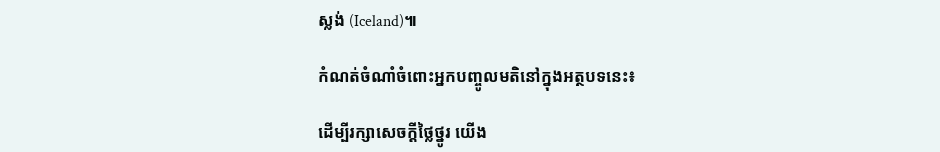ស្លង់ (Iceland)៕

កំណត់ចំណាំចំពោះអ្នកបញ្ចូលមតិនៅក្នុងអត្ថបទនេះ៖

ដើម្បីរក្សាសេចក្ដីថ្លៃថ្នូរ យើង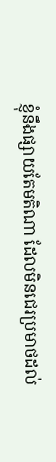ខ្ញុំនឹងផ្សាយតែមតិណា ដែលមិនជេរប្រមាថដល់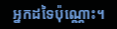អ្នកដទៃប៉ុណ្ណោះ។